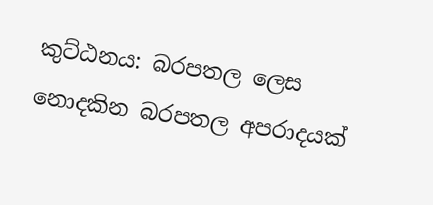කුට්ඨනය: බරපතල ලෙස නොදකින බරපතල අපරාදයක්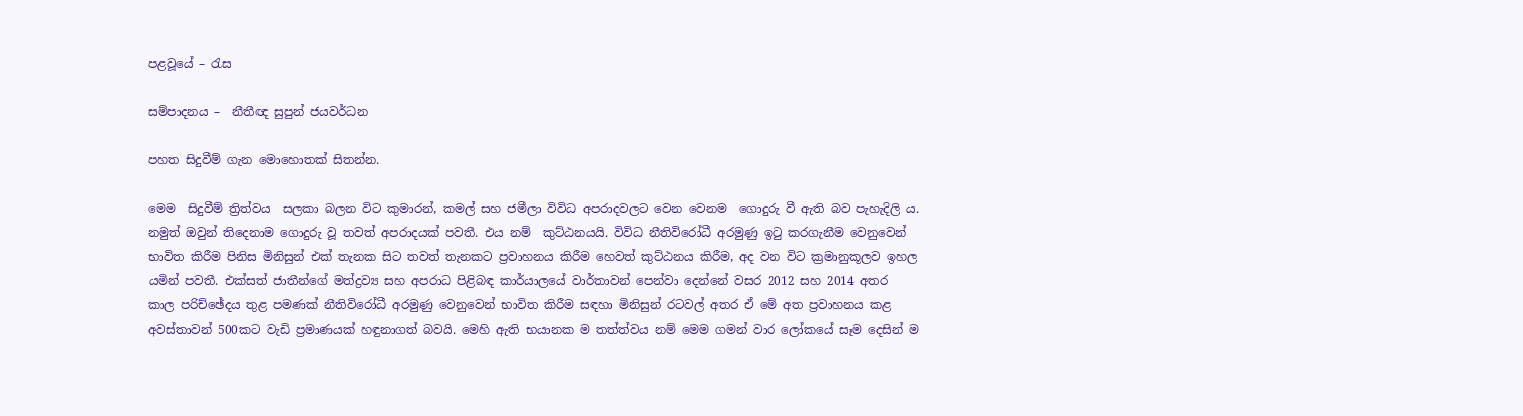පළවූයේ – රැස

සම්පාදනය –  නීතීඥ සුපුන් ජයවර්ධන

පහත සිදුවීම් ගැන මොහොතක් සිතන්න.

මෙම  සිදුවීම් ත්‍රිත්වය  සලකා බලන විට කුමාරන්, කමල් සහ ජමීලා විවිධ අපරාදවලට වෙන වෙනම  ගොදුරු වී ඇති බව පැහැදිලි ය. නමුත් ඔවුන් තිදෙනාම ගොදුරු වූ තවත් අපරාදයක් පවතී. එය නම්  කුට්ඨනයයි. විවිධ නීතිවිරෝධී අරමුණු ඉටු කරගැනීම වෙනුවෙන් භාවිත කිරීම පිනිස මිනිසුන් එක් තැනක සිට තවත් තැනකට ප්‍ර‍වාහනය කිරීම හෙවත් කුට්ඨනය කිරීම, අද වන විට ක්‍ර‍මානුකූලව ඉහල යමින් පවතී. එක්සත් ජාතීන්ගේ මත්ද්‍ර‍ව්‍ය සහ අපරාධ පිළිබඳ කාර්යාලයේ වාර්තාවන් පෙන්වා දෙන්නේ වසර 2012 සහ 2014 අතර කාල පරිච්ඡේදය තුළ පමණක් නීතිවිරෝධී අරමුණු වෙනුවෙන් භාවිත කිරීම සඳහා මිනිසුන් රටවල් අතර ඒ මේ අත ප්‍ර‍වාහනය කළ අවස්තාවන් 500කට වැඩි ප්‍ර‍මාණයක් හඳුනාගත් බවයි. මෙහි ඇති භයානක ම තත්ත්වය නම් මෙම ගමන් වාර ලෝකයේ සෑම දෙසින් ම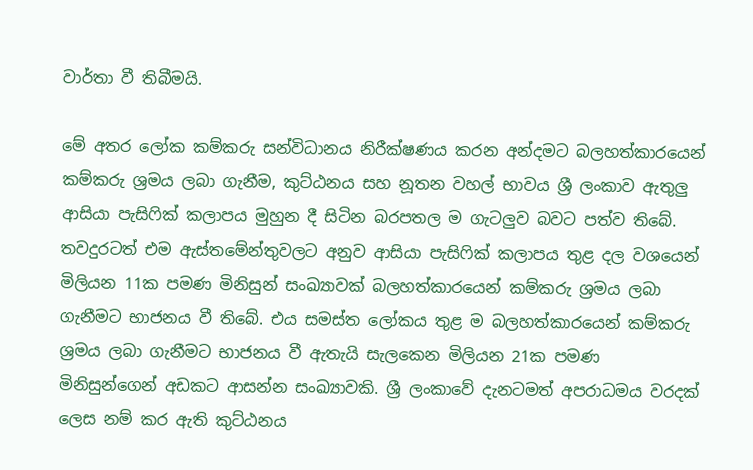වාර්තා වී තිබීමයි.

මේ අතර ලෝක කම්කරු සන්විධානය නිරීක්ෂණය කරන අන්දමට බලහත්කාරයෙන් කම්කරු ශ්‍ර‍මය ලබා ගැනීම, කුට්ඨනය සහ නූතන වහල් භාවය ශ්‍රී ලංකාව ඇතුලු ආසියා පැසිෆික් කලාපය මුහුන දී සිටින බරපතල ම ගැටලුව බවට පත්ව තිබේ. තවදුරටත් එම ඇස්තමේන්තුවලට අනුව ආසියා පැසිෆික් කලාපය තුළ දල වශයෙන් මිලියන 11ක පමණ මිනිසුන් සංඛ්‍යාවක් බලහත්කාරයෙන් කම්කරු ශ්‍ර‍මය ලබා ගැනීමට භාජනය වී තිබේ. එය සමස්ත ලෝකය තුළ ම බලහත්කාරයෙන් කම්කරු  ශ්‍ර‍මය ලබා ගැනීමට භාජනය වී ඇතැයි සැලකෙන මිලියන 21ක පමණ මිනිසුන්ගෙන් අඩකට ආසන්න සංඛ්‍යාවකි. ශ්‍රී ලංකාවේ දැනටමත් අපරාධමය වරදක් ලෙස නම් කර ඇති කුට්ඨනය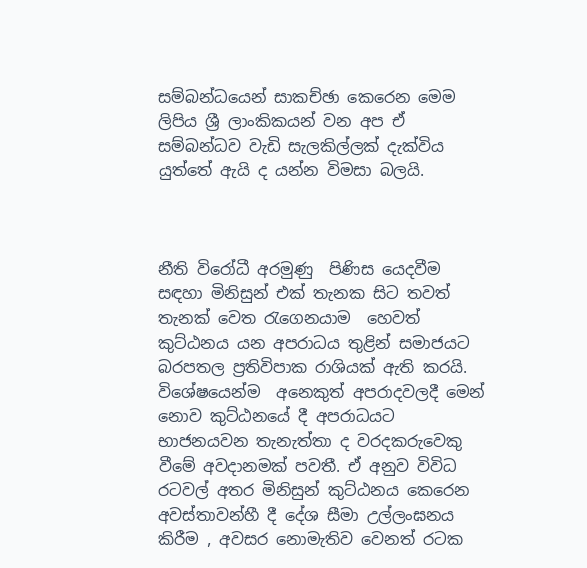සම්බන්ධයෙන් සාකච්ඡා කෙරෙන මෙම ලිපිය ශ්‍රී ලාංකිකයන් වන අප ඒ සම්බන්ධව වැඩි සැලකිල්ලක් දැක්විය යුත්තේ ඇයි ද යන්න විමසා බලයි.



නීති විරෝධී අරමුණු  පිණිස යෙදවීම සඳහා මිනිසුන් එක් තැනක සිට තවත් තැනක් වෙත රැගෙනයාම  හෙවත්  කුට්ඨනය යන අපරාධය තුළින් සමාජයට  බරපතල ප්‍ර‍තිවිපාක රාශියක් ඇති කරයි. විශේෂයෙන්ම  අනෙකුත් අපරාදවලදී මෙන් නොව කුට්ඨනයේ දී අපරාධයට භාජනයවන තැනැත්තා ද වරදකරුවෙකු වීමේ අවදානමක් පවතී. ඒ අනුව විවිධ රටවල් අතර මිනිසුන් කුට්ඨනය කෙරෙන අවස්තාවන්හී දී දේශ සීමා උල්ලංඝනය කිරීම , අවසර‍ නොමැතිව වෙනත් රටක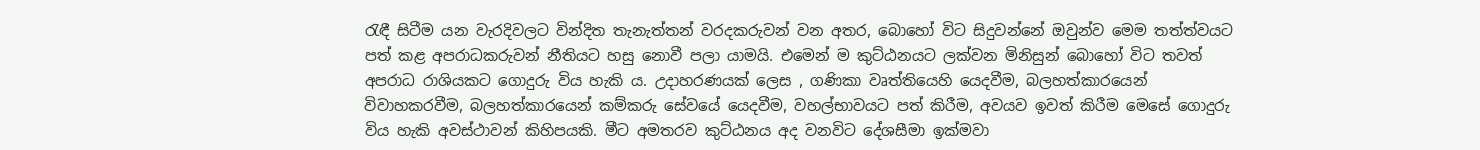රැඳී සිටීම යන වැරදිවලට වින්දිත තැනැත්තන් වරදකරුවන් වන අතර, බොහෝ විට සිදුවන්නේ ඔවුන්ව මෙම තත්ත්වයට පත් කළ අපරාධකරුවන් නීතියට හසු නොවී පලා යාමයි. එමෙන් ම කුට්ඨනයට ලක්වන මිනිසුන් බොහෝ විට තවත් අපරාධ රාශියකට ගොදුරු විය හැකි ය. උදාහරණයක් ලෙස , ගණිකා වෘත්තියෙහි යෙදවීම, බලහත්කාරයෙන් විවාහකරවීම, බලහත්කාරයෙන් කම්කරු සේවයේ යෙදවීම, වහල්භාවයට පත් කිරීම, අවයව ඉවත් කිරීම මෙසේ ගොදුරු විය හැකි අවස්ථාවන් කිහිපයකි. මීට අමතරව කුට්ඨනය අද වනවිට දේශසීමා ඉක්මවා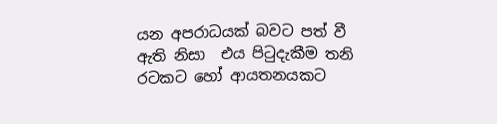යන අපරාධයක් බවට පත් වී ඇති නිසා  එය පිටුදැකීම තනි රටකට හෝ ආයතනයකට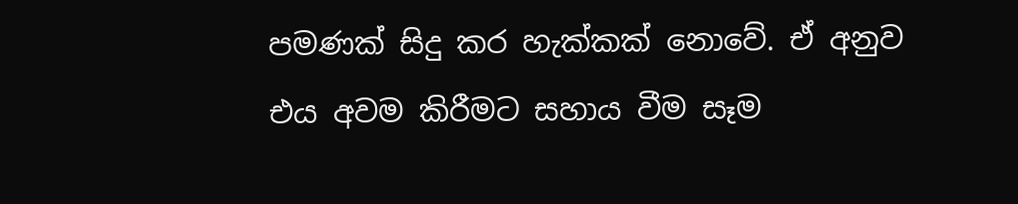පමණක් සිදු කර හැක්කක් නොවේ. ඒ අනුව එය අවම කිරීමට සහාය වීම සෑම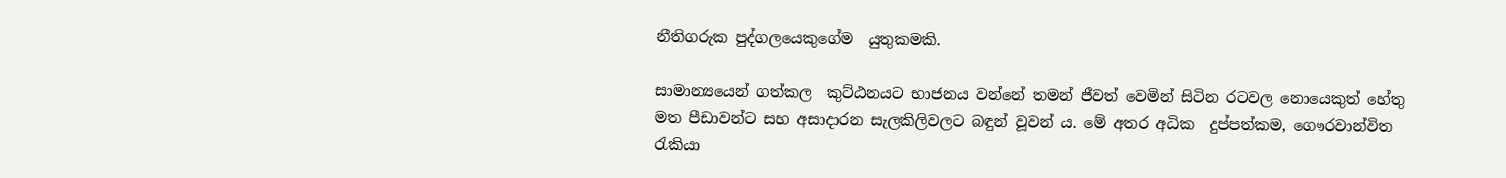නීතිගරුක පුද්ගලයෙකුගේම  යුතුකමකි.

සාමාන්‍යයෙන් ගත්කල  කුට්ඨනයට භාජනය වන්නේ තමන් ජීවත් වෙමින් සිටින රටවල නොයෙකුත් හේතු මත පීඩාවන්ට සහ අසාදාරන සැලකිලිවලට බඳුන් වූවන් ය. මේ අතර අධික  දුප්පත්කම, ගෞරවාන්විත රැකියා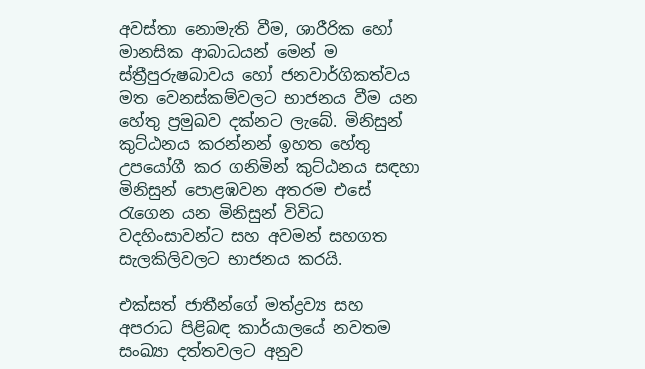අවස්තා නොමැති වීම, ශාරීරික හෝ මානසික ආබාධයන් මෙන් ම ස්ත්‍රීපුරුෂබාවය හෝ ජනවාර්ගිකත්වය මත වෙනස්කම්වලට භාජනය වීම යන හේතු ප්‍ර‍මුඛව දක්නට ලැබේ. මිනිසුන් කුට්ඨනය කරන්නන් ඉහත හේතු උපයෝගී කර ගනිමින් කුට්ඨනය සඳහා මිනිසුන් පොළඹවන අතරම එසේ රැගෙන යන මිනිසුන් විවිධ වදහිංසාවන්ට සහ අවමන් සහගත සැලකිලිවලට භාජනය කරයි.

එක්සත් ජාතීන්ගේ මත්ද්‍ර‍ව්‍ය සහ අපරාධ පිළිබඳ කාර්යාලයේ නවතම සංඛ්‍යා දත්තවලට අනුව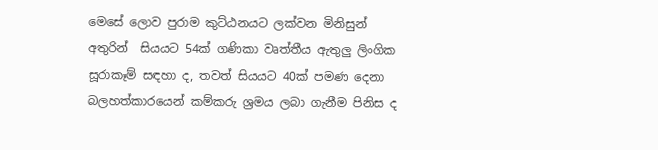මෙසේ ලොව පුරාම කුට්ඨනයට ලක්වන මිනිසුන් අතුරින්  සියයට 54ක් ගණිකා වෘත්තීය ඇතුලු ලිංගික සූරාකෑම් සඳහා ද, තවත් සියයට 40ක් පමණ දෙනා  බලහත්කාරයෙන් කම්කරු ශ්‍ර‍මය ලබා ගැනීම පිනිස ද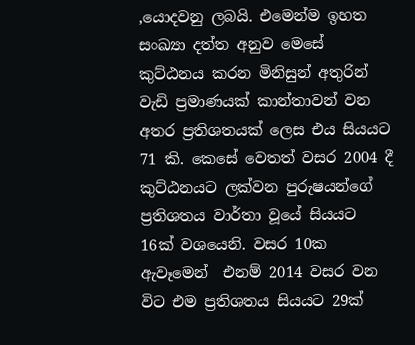,යොදවනු ලබයි. එමෙන්ම ඉහත සංඛ්‍යා දත්ත අනුව මෙසේ කුට්ඨනය කරන මිනිසුන් අතුරින් වැඩි ප්‍ර‍මාණයක් කාන්තාවන් වන අතර ප්‍රතිශතයක් ලෙස එය සියයට 71 කි. කෙසේ වෙතත් වසර 2004 දී කුට්ඨනයට ලක්වන පුරුෂයන්ගේ ප්‍රතිශතය වාර්තා වූයේ සියයට 16ක් වශයෙනි. වසර 10ක ඇවෑමෙන්  එනම් 2014 වසර වන විට එම ප්‍රතිශතය සියයට 29ක්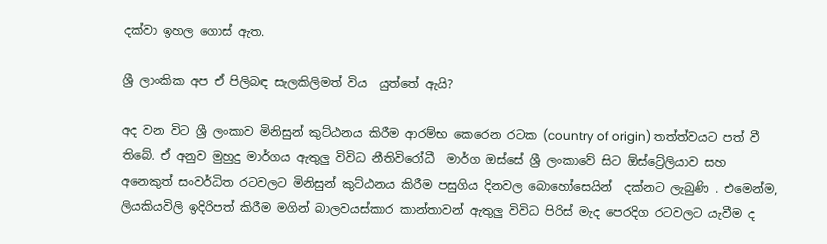දක්වා ඉහල ගොස් ඇත.

ශ්‍රී ‍ලාංකික අප ඒ පිලිබඳ සැලකිලිමත් විය  යුත්තේ ඇයි?

අද වන විට ශ්‍රී ලංකාව මිනිසුන් කුට්ඨනය කිරීම ආරම්භ කෙරෙන රටක (country of origin) තත්ත්වයට පත් වී තිබේ. ඒ අනුව මුහුදු මාර්ගය ඇතුලු විවිධ නීතිවිරෝධී  මාර්ග ඔස්සේ ශ්‍රී ලංකාවේ සිට ඕස්ට්‍රේලියාව සහ අනෙකුත් සංවර්ධිත රටවලට මිනිසුන් කුට්ඨනය කිරීම පසුගිය දිනවල බොහෝසෙයින්  දක්නට ලැබුණි . එමෙන්ම, ලියකියවිලි ඉදිරිපත් කිරීම මගින් බාලවයස්කාර කාන්තාවන් ඇතුලු විවිධ පිරිස් මැද පෙරදිග රටවලට යැවීම ද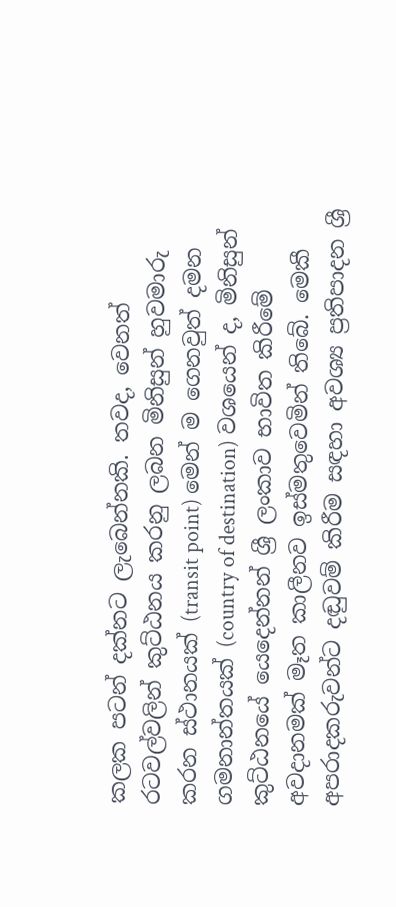කලක පටන් දක්නට ලැබෙන්නකි. තවද, වෙනත්  රටවල්වලින් කුට්ඨනය කරනු ලබන මිනිසුන් හුවමාරු කරන ස්ථානයක් (transit point) මෙන් ම ගෙනවුත් දමන ගමනාන්තයක් (country of destination) වශයෙන් ද, මිනිසුන් කුට්ඨනයේ යෙදෙන්නන් ශ්‍රී ලංකාව භාවිත කිරීමේ අවදානමක් මෑත කාලීනව ඉස්මතුවෙමින් තිබේ. මෙකී අපරාදකරුවන්ට දඬුවම් කිරීම සඳහා අවශ්‍ය ප්‍ර‍තිපාදන ශ්‍රී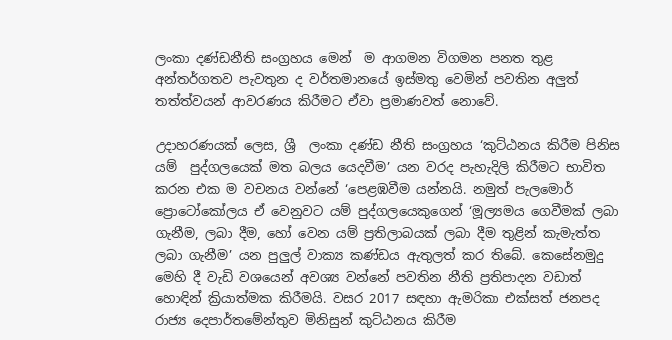ලංකා දණ්ඩනීති සංග්‍ර‍හය මෙන්  ම ආගමන විගමන පනත තුළ අන්තර්ගතව පැවතුන ද වර්තමානයේ ඉස්මතු වෙමින් පවතින අලුත් තත්ත්වයන් ආවරණය කිරීමට ඒවා ප්‍ර‍මාණවත් නොවේ.

උදාහරණයක් ල‍ෙස, ශ්‍රී  ලංකා දණ්ඩ නීති සංග්‍ර‍හය ‘කුට්ඨනය කිරීම පිනිස යම්  පුද්ගලය‍ෙක් මත බලය ය‍ෙදවීම’ යන වරද පැහැදිලි කිරීමට භාවිත කරන එක ම වචනය වන්නේ ‘ප‍ෙළඹවීම යන්නයි. නමුත් පැලමොර් ප්‍රොටෝකෝලය ඒ ව‍ෙනුවට යම් පුද්ගලය‍ෙකුග‍ෙන් ‘මූල්‍යමය ග‍ෙවීමක් ලබා ගැනීම, ලබා දීම, හෝ ව‍ෙන යම් ප්‍ර‍තිලාබයක් ලබා දීම තුළින් කැමැත්ත ලබා ගැනීම’ යන පුලුල් වාක්‍ය කණ්ඩය ඇතුලත් කර තිබේ. ක‍ෙසේනමුදු ම‍ෙහි දී වැඩි වශය‍ෙන් අවශ්‍ය වන්නේ පවතින නීති ප්‍ර‍තිපාදන වඩාත් හොඳින් ක්‍රියාත්මක කිරීමයි. වසර 2017 සඳහා ඇමරිකා එක්සත් ජනපද රාජ්‍ය දෙපාර්තමේන්තුව මිනිසුන් කුට්ඨනය කිරීම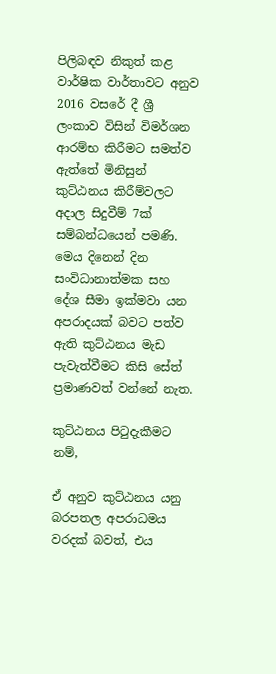පිලිබඳව නිකුත් කළ වාර්ෂික වාර්තාවට අනුව 2016 වසරේ දී ශ්‍රී ලංකාව විසින් විමර්ශන ආරම්භ කිරීමට සමත්ව ඇත්තේ මිනිසුන් කුට්ඨනය කිරීම්වලට අදාල සිදුවීම් 7ක් සම්බන්ධයෙන් පමණි. මෙය දිනෙන් දින සංවිධානාත්මක සහ දේශ සීමා ඉක්මවා යන අපරාදයක් බවට පත්ව ඇති කුට්ඨනය මැඩ පැවැත්වීමට කිසි සේත් ප්‍ර‍මාණවත් වන්නේ නැත.

කුට්ඨනය පිටුදැකීමට නම්,

ඒ අනුව කුට්ඨනය යනු බරපතල අපරාධමය වරදක් බවත්, එය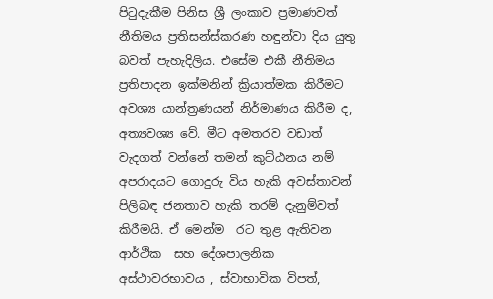පිටුදැකීම පිනිස ශ්‍රී ලංකාව ප්‍ර‍මාණවත් නීතිමය ප්‍රතිසන්ස්කරණ හඳුන්වා දිය යුතු බවත් පැහැදිලිය. එසේම එකී නීතිමය ප්‍ර‍තිපාදන ඉක්මනින් ක්‍රියාත්මක කිරීමට අවශ්‍ය යාන්ත්‍ර‍ණයන් නිර්මාණය කිරීම ද, අත්‍යවශ්‍ය වේ. මීට අමතරව වඩාත් වැදගත් වන්නේ තමන් කුට්ඨනය නම් අපරාදය‍ට ගොදුරු විය හැකි අවස්තාවන් පිලිබඳ ජනතාව හැකි තරම් දැනුම්වත් කිරීමයි. ඒ මෙන්ම  රට තුළ ඇතිවන ආර්ථික  සහ දේශපාලනික අස්ථාවරභාවය , ස්වාභාවික විපත්,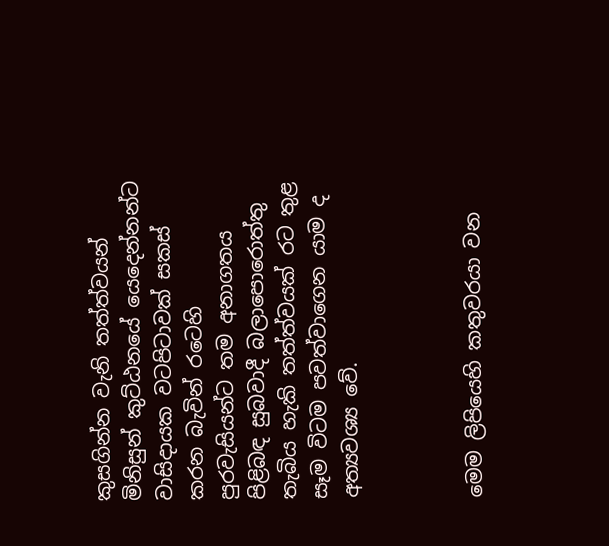කුසගින්න වැනි තත්ත්වයන් මිනිසුන් කුට්ඨනයේ යෙදෙන්නන්ට වාසිදායක වටපිටාවක් සකස් කරන බැවින් රටෙහි  පුරවැසියන්ට තම අනාගතය පිළිබඳ සුබවාදී බලාපොරොත්තු තැබිය හැකි තත්ත්වයක් රට තුළ සෑම විටම පවත්වාගෙන යාම ද අත්‍යවශ්‍ය වේ.



මෙම ලිපියෙහි කතුවරයා වන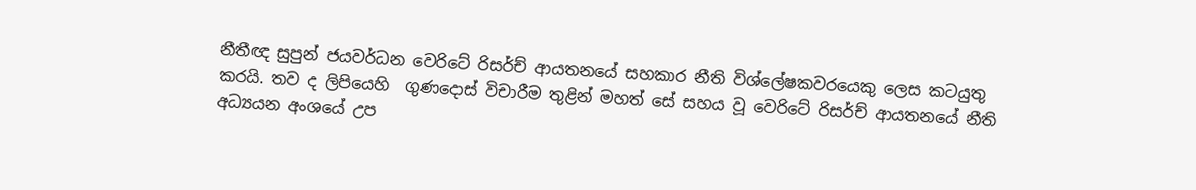නීතීඥ සුපුන් ජයවර්ධන වෙරිටේ රිසර්ච් ආයතනයේ සහකාර නීති විශ්ලේෂකවරයෙකු ලෙස කටයුතු කරයි. තව ද ලිපියෙහි  ගුණදොස් විචාරීම තුළින් මහත් සේ සහය වූ වෙරිටේ රිසර්ච් ආයතනයේ නීති අධ්‍යයන අංශයේ උප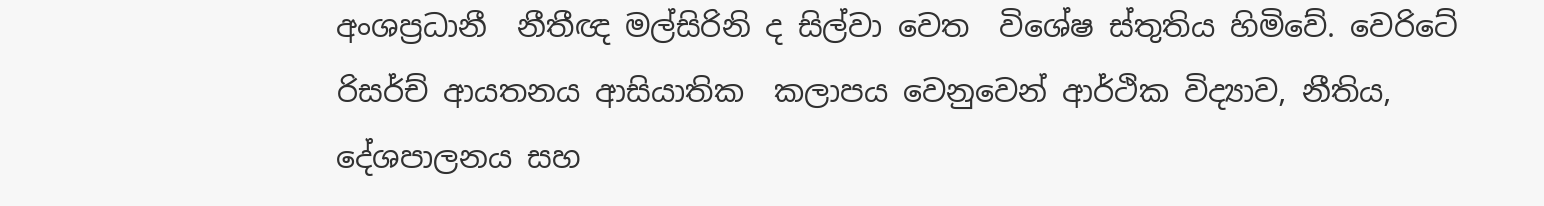අංශප්‍ර‍ධානී  නීතීඥ මල්සිරිනි ද සිල්වා වෙත  විශේෂ ස්තුතිය හිමිවේ. වෙරිටේ රිසර්ච් ආයතනය ආසියාතික  කලාපය වෙනුවෙන් ආර්ථික විද්‍යාව, නීතිය, දේශපාලනය සහ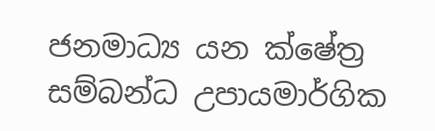ජනමාධ්‍ය යන ක්ෂේත්‍ර සම්බන්ධ උපායමාර්ගික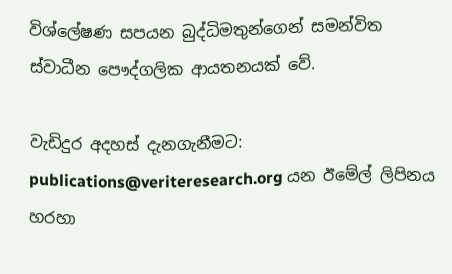විශ්ලේෂණ සපයන බුද්ධිමතුන්ගෙන් සමන්විත ස්වාධීන පෞද්ගලික ආයතනයක් වේ.

වැඩිදුර අදහස් දැනගැනීමට: publications@veriteresearch.org යන ඊමේල් ලිපිනය හරහා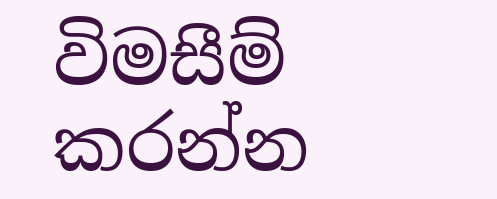විමසීම් කරන්න